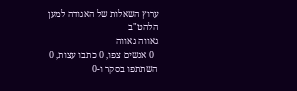ערוץ השאלות של האגודה למען הלהט"ב
גאווה גאווה
  0 אנשים צפו, 0 כתבו עצות, 0 השתתפו בסקר ו-0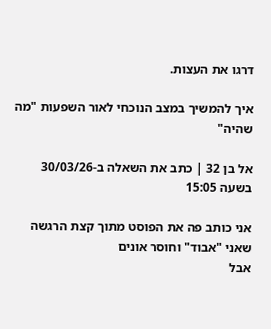דרגו את העצות.

איך להמשיך במצב הנוכחי לאור השפעות "מה שהיה"

אל בן 32 | כתב את השאלה ב-30/03/26 בשעה 15:05

אני כותב פה את הפוסט מתוך קצת הרגשה שאני "אבוד" וחוסר אונים
אבל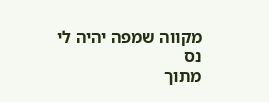מקווה שמפה יהיה לי נס
מתוך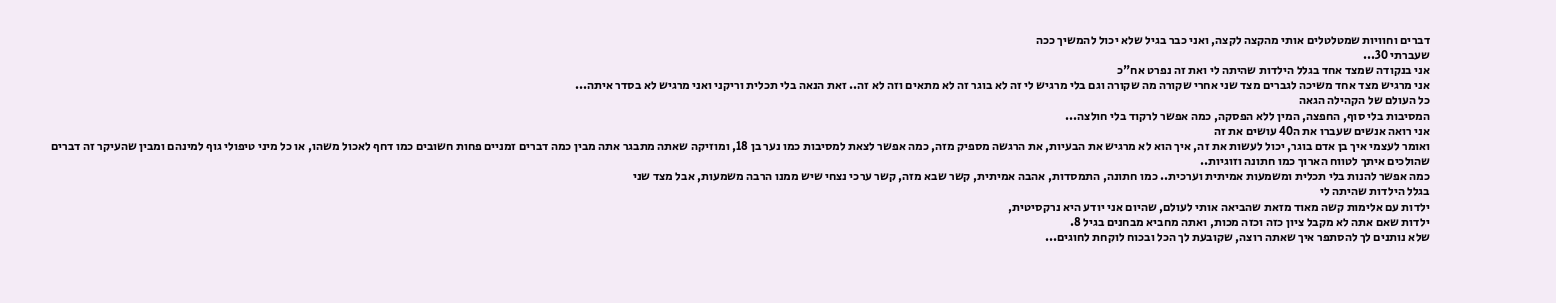דברים וחוויות שמטלטלים אותי מהקצה לקצה, ואני כבר בגיל שלא יכול להמשיך ככה
שעברתי 30...
אני בנקודה שמצד אחד בגלל הילדות שהיתה לי ואת זה נפרט אח"כ
אני מרגיש מצד אחד משיכה לגברים מצד שני אחרי שקורה מה שקורה וגם בלי מרגיש לי זה לא בוגר זה לא מתאים וזה לא זה.. זאת הנאה בלי תכלית וריקני ואני מרגיש לא בסדר איתה...
כל העולם של הקהילה הגאה
המסיבות בלי סוף, החפצה, המין ללא הפסקה, כמה אפשר לרקוד בלי חולצה...
אני רואה אנשים שעברו את ה40 עושים את זה
ואומר לעצמי איך בן אדם בוגר, יכול לעשות את זה, איך הוא לא מרגיש את הבעיות, את הרגשה מספיק מזה, כמה אפשר לצאת למסיבות כמו נער בן 18, ומוזיקה שאתה מתבגר אתה מבין כמה דברים זמניים פחות חשובים כמו דחף לאכול משהו, או כל מיני טיפולי גוף למינהם ומבין שהעיקר זה דברים שהולכים איתך לטווח הארוך כמו חתונה וזוגיות..
כמה אפשר להנות בלי תכלית ומשמעות אמיתית וערכית.. כמו חתונה, התמסדות, אהבה אמיתית, קשר שבא מזה, קשר ערכי נצחי שיש ממנו הרבה משמעות, אבל מצד שני
בגלל הילדות שהיתה לי
ילדות עם אלימות קשה מאוד מזאת שהביאה אותי לעולם, שהיום אני יודע היא נרקסיטית,
ילדות שאם אתה לא מקבל ציון כזה וכזה מכות, ואתה מחביא מבחנים בגיל 8.
שלא נותנים לך להסתפר איך שאתה רוצה, שקובעת לך הכל ובכוח לוקחת לחוגים...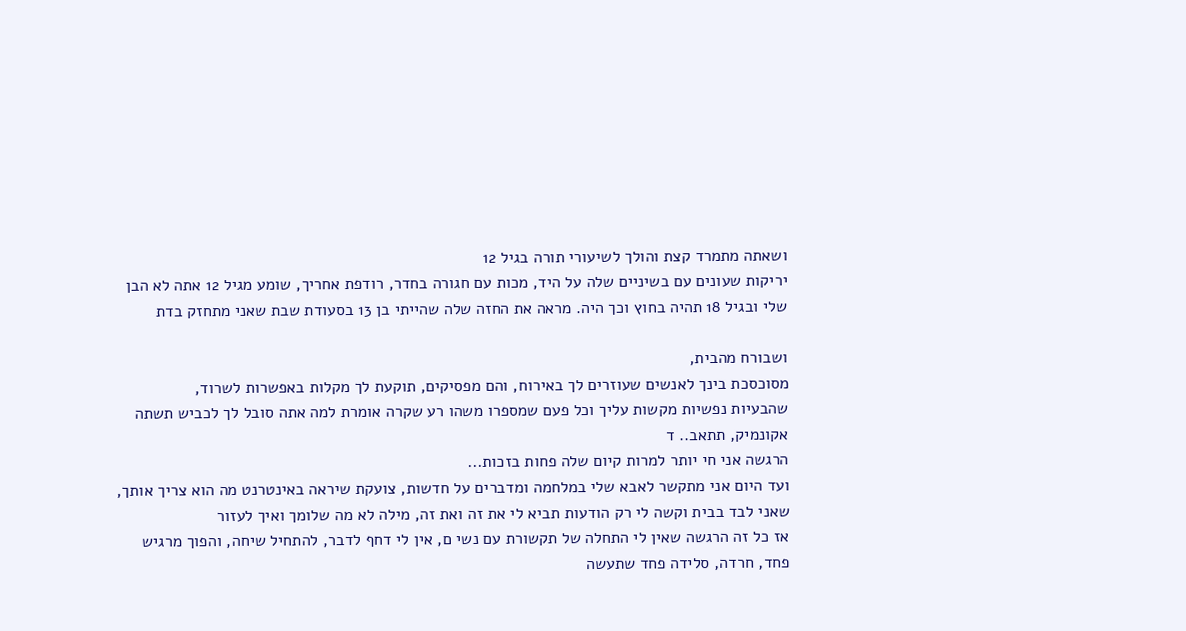ושאתה מתמרד קצת והולך לשיעורי תורה בגיל 12
יריקות שעונים עם בשיניים שלה על היד, מכות עם חגורה בחדר, רודפת אחריך, שומע מגיל 12 אתה לא הבן שלי ובגיל 18 תהיה בחוץ וכך היה. מראה את החזה שלה שהייתי בן 13 בסעודת שבת שאני מתחזק בדת

ושבורח מהבית,
מסוכסכת בינך לאנשים שעוזרים לך באירוח, והם מפסיקים, תוקעת לך מקלות באפשרות לשרוד,
שהבעיות נפשיות מקשות עליך וכל פעם שמספרו משהו רע שקרה אומרת למה אתה סובל לך לכביש תשתה אקונמיק, תתאב.. ד
הרגשה אני חי יותר למרות קיום שלה פחות בזכות...
ועד היום אני מתקשר לאבא שלי במלחמה ומדברים על חדשות, צועקת שיראה באינטרנט מה הוא צריך אותך, שאני לבד בבית וקשה לי רק הודעות תביא לי את זה ואת זה, מילה לא מה שלומך ואיך לעזור
אז כל זה הרגשה שאין לי התחלה של תקשורת עם נשי ם, אין לי דחף לדבר, להתחיל שיחה, והפוך מרגיש פחד, חרדה, סלידה פחד שתעשה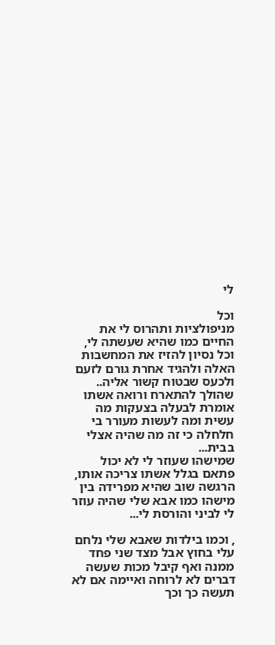לי

וכל
מניפולציות ותהרוס לי את החיים כמו שהיא שעשתה לי, וכל נסיון להזיז את המחשבות האלה ולהגיד אחרת גורם לזעם ולכעס שבטוח קשור אליה..
שהולך להתארח ורואה אשתו אומרת לבעלה בצעקות מה עשית ומה לעשות מעורר בי חלחלה כי זה מה שהיה אצלי בבית...
שמישהו שעוזר לי לא יכול פתאם בגלל אשתו צריכה אותו, הרגשה שוב שהיא מפרידה בין מישהו כמו אבא שלי שהיה עוזר לי לביני והורסת לי...

, וכמו בילדות שאבא שלי נלחם עלי בחוץ אבל מצד שני פחד ממנה ואף קיבל מכות שעשה דברים לא לרוחה ואיימה אם לא תעשה כך וכך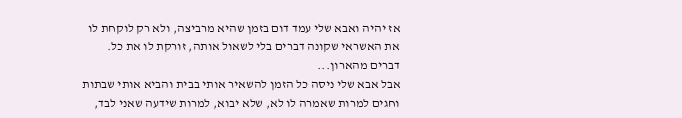אז יהיה ואבא שלי עמד דום בזמן שהיא מרביצה, ולא רק לוקחת לו את האשראי שקונה דברים בלי לשאול אותה, זורקת לו את כל. דברים מהארון...
אבל אבא שלי ניסה כל הזמן להשאיר אותי בבית והביא אותי שבתות וחגים למרות שאמרה לו לא, שלא יבוא, למרות שידעה שאני לבד,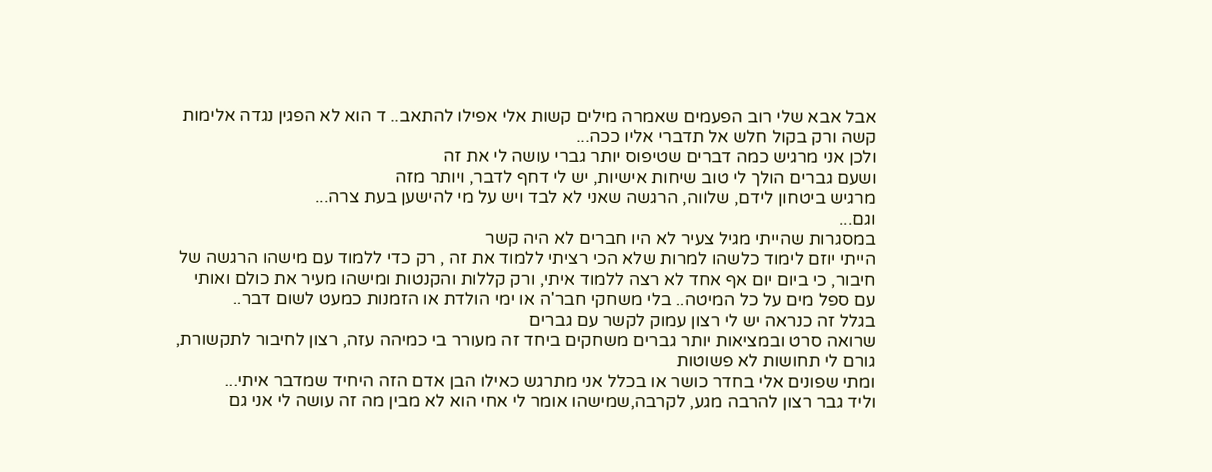אבל אבא שלי רוב הפעמים שאמרה מילים קשות אלי אפילו להתאב.. ד הוא לא הפגין נגדה אלימות קשה ורק בקול חלש אל תדברי אליו ככה...
ולכן אני מרגיש כמה דברים שטיפוס יותר גברי עושה לי את זה
ושעם גברים הולך לי טוב שיחות אישיות, יש לי דחף לדבר, ויותר מזה
מרגיש ביטחון לידם, שלווה, הרגשה שאני לא לבד ויש על מי להישען בעת צרה...
וגם...
במסגרות שהייתי מגיל צעיר לא היו חברים לא היה קשר
הייתי יוזם לימוד כלשהו למרות שלא הכי רציתי ללמוד את זה , רק כדי ללמוד עם מישהו הרגשה של חיבור, כי ביום יום אף אחד לא רצה ללמוד איתי, ורק קללות והקנטות ומישהו מעיר את כולם ואותי עם ספל מים על כל המיטה.. בלי משחקי חבר'ה או ימי הולדת או הזמנות כמעט לשום דבר..
בגלל זה כנראה יש לי רצון עמוק לקשר עם גברים
שרואה סרט ובמציאות יותר גברים משחקים ביחד זה מעורר בי כמיהה עזה, רצון לחיבור לתקשורת, גורם לי תחושות לא פשוטות
ומתי שפונים אלי בחדר כושר או בכלל אני מתרגש כאילו הבן אדם הזה היחיד שמדבר איתי...
וליד גבר רצון להרבה מגע, לקרבה,שמישהו אומר לי אחי הוא לא מבין מה זה עושה לי אני גם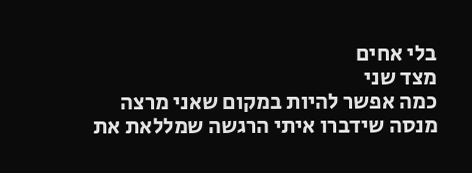בלי אחים
מצד שני
כמה אפשר להיות במקום שאני מרצה מנסה שידברו איתי הרגשה שמללאת את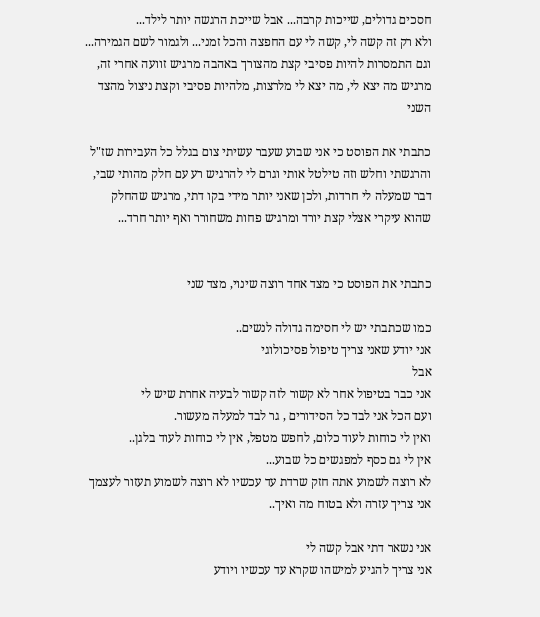חסכים גדולים, שייכות קרבה... אבל שייכת הרגשה יותר לילד...
ולא רק זה קשה לי, קשה לי עם החפצה והכל זמני... ולגמור לשם הגמירה...
וגם התמסרות להיות פסיבי קצת מהצורך באהבה מרגיש זוועה אחרי זה, מרגיש מה יצא לי, מה יצא לי מלרצות, מלהיות פסיבי וקצת ניצול מהצד השני

כתבתי את הפוסט כי אני שבוע שעבר עשיתי צום בגלל כל העבירות שז"ל והרגשתי וחלש וזה טילטל אותי וגרם לי להרגיש רע עם חלק מהותי שבי, דבר שמעלה לי חרדות, ולכן שאני יותר מידי בקו דתי, מרגיש שהחלק שהוא עיקרי אצלי קצת יורד ומרגיש פחות משחורר ואף יותר חרד...


כתבתי את הפוסט כי מצד אחד רוצה שינוי, מצד שני

כמו שכתבתי יש לי חסימה גדולה לנשים..
אני יודע שאני צריך טיפול פסיכולוגי
אבל
אני כבר בטיפול אחר לא קשור לזה קשור לבעיה אחרת שיש לי
ועם הכל אני לבד כל הסידורים , גר לבד למעלה מעשור.
ואין לי כוחות לעוד כלום, לחפש מטפל, אין לי כוחות לעוד בלגן..
אין לי גם כסף למפגשים כל שבוע...
לא רוצה לשמוע אתה חזק שרדת עד עכשיו לא רוצה לשמוע תעזור לעצמך אני צריך עזרה ולא בטוח מה ואיך..

אני נשאר דתי אבל קשה לי
אני צריך להגיע למישהו שקרא עד עכשיו ויודע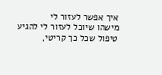איך אפשר לעזור לי
מישהו שיוכל לעזור לי להגיע טיפול שכל כך קריטי,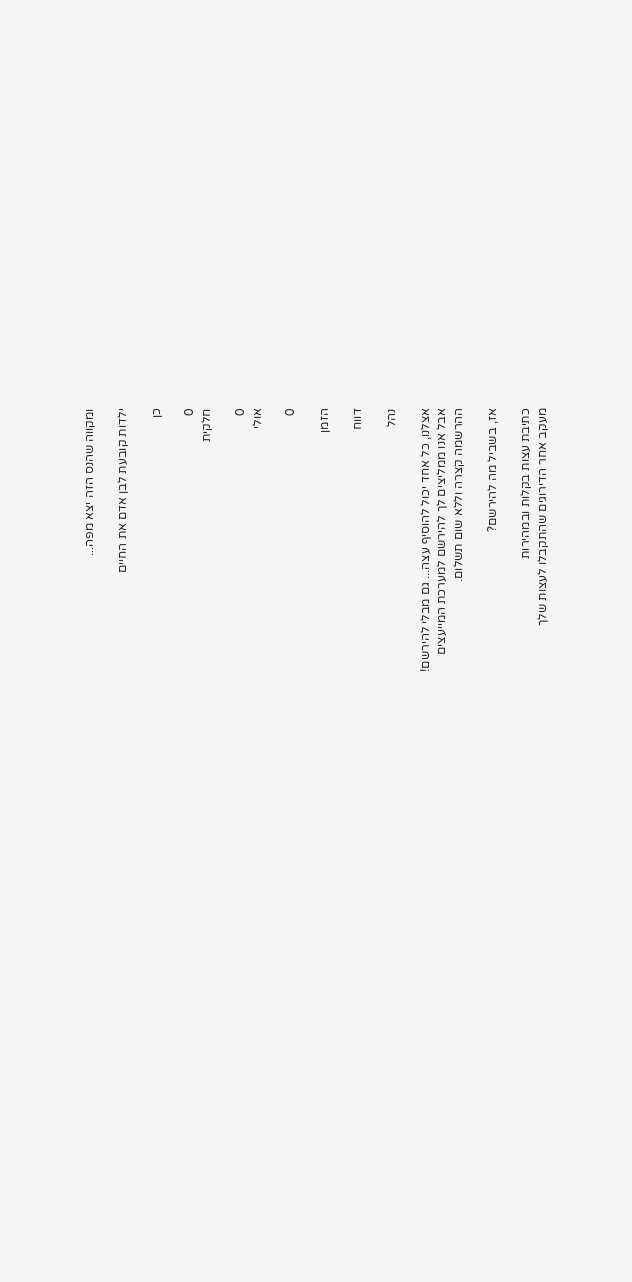ומקווה שהנס הזה יצא מפה...

ילדות קובעת לבן אדם את החיים

כן

0
חלקית

0
אולי

0

הזמן

דווח

נהל

אצלנו, כל אחד יכול להוסיף עצה... גם מבלי להירשם!
אבל אנו ממליצים לך להירשם למערכת המייעצים
ההרשמה קצרה וללא שום תשלום.

אז, בשביל מה להירשם?

כתיבת עצות בקלות ובמהירות
מעקב אחר הדירוגים שהתקבלו לעצות שלך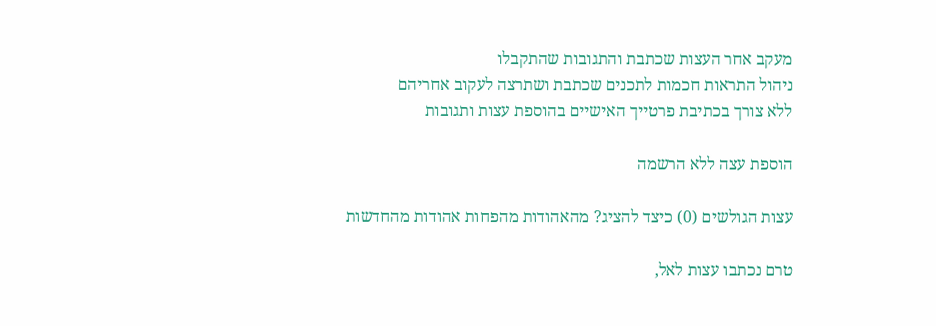מעקב אחר העצות שכתבת והתגובות שהתקבלו
ניהול התראות חכמות לתכנים שכתבת ושתרצה לעקוב אחריהם
ללא צורך בכתיבת פרטייך האישיים בהוספת עצות ותגובות

הוספת עצה ללא הרשמה

עצות הגולשים (0) כיצד להציג? מהאהודות מהפחות אהודות מהחדשות

טרם נכתבו עצות לאל,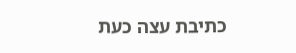כתיבת עצה כעת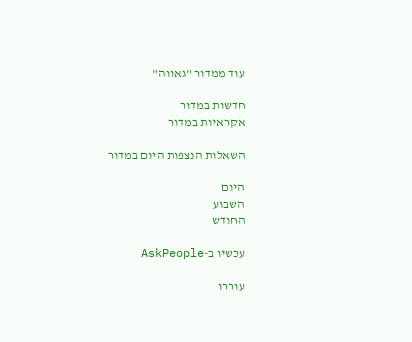עוד ממדור "גאווה"

חדשות במדור
אקראיות במדור

השאלות הנצפות היום במדור

היום
השבוע
החודש

עכשיו ב-AskPeople

עוררו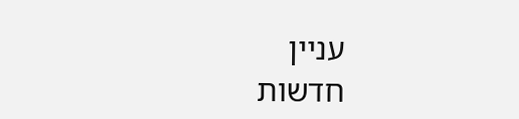עניין
חדשות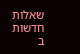שאלות חדשות ב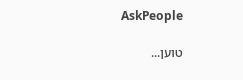AskPeople

טוען...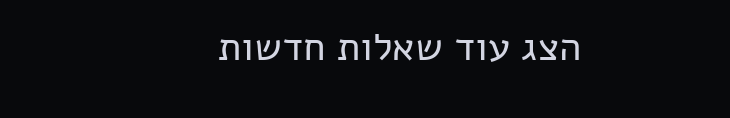הצג עוד שאלות חדשות